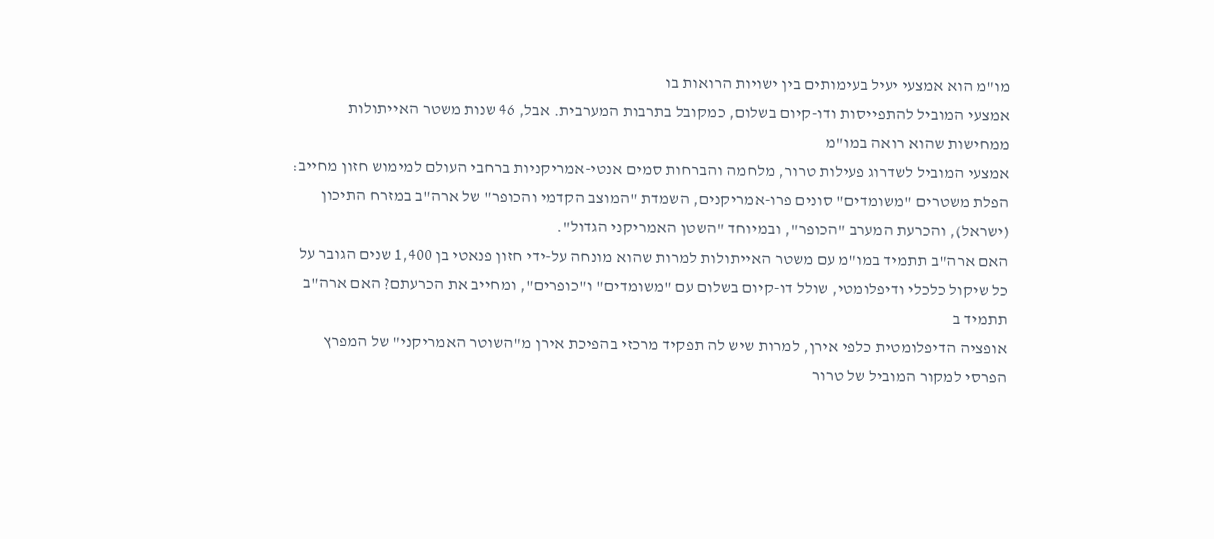מו"מ הוא אמצעי יעיל בעימותים בין ישויות הרואות בו
אמצעי המוביל להתפייסות ודו-קיום בשלום, כמקובל בתרבות המערבית. אבל, 46 שנות משטר האייתולות ממחישות שהוא רואה במו"מ
אמצעי המוביל לשדרוג פעילות טרור, מלחמה והברחות סמים אנטי-אמריקניות ברחבי העולם למימוש חזון מחייב: הפלת משטרים "משומדים" סונים פרו-אמריקנים, השמדת "המוצב הקדמי והכופר" של ארה"ב במזרח התיכון (ישראל), והכרעת המערב "הכופר", ובמיוחד "השטן האמריקני הגדול".
האם ארה"ב תתמיד במו"מ עם משטר האייתולות למרות שהוא מונחה על-ידי חזון פנאטי בן 1,400 שנים הגובר על כל שיקול כלכלי ודיפלומטי, שולל דו-קיום בשלום עם "משומדים" ו"כופרים", ומחייב את הכרעתם? האם ארה"ב תתמיד ב
אופציה הדיפלומטית כלפי אירן, למרות שיש לה תפקיד מרכזי בהפיכת אירן מ"השוטר האמריקני" של המפרץ הפרסי למקור המוביל של טרור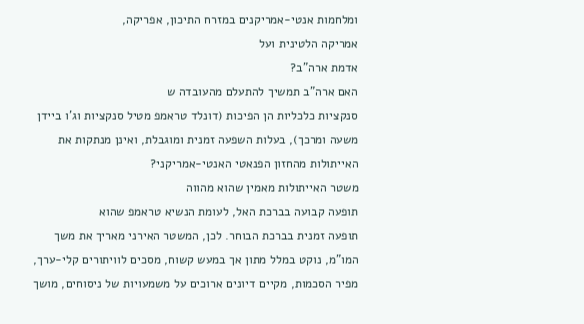ומלחמות אנטי-אמריקנים במזרח התיכון, אפריקה,
אמריקה הלטינית ועל
אדמת ארה"ב?
האם ארה"ב תמשיך להתעלם מהעובדה ש
סנקציות כלכליות הן הפיכות (דונלד טראמפ מטיל סנקציות וג'ו ביידן משעה ומרכך), בעלות השפעה זמנית ומוגבלת, ואינן מנתקות את האייתולות מהחזון הפנאטי האנטי-אמריקני?
משטר האייתולות מאמין שהוא מהווה
תופעה קבועה בברכת האל, לעומת הנשיא טראמפ שהוא
תופעה זמנית בברכת הבוחר. לכן, המשטר האירני מאריך את משך המו"מ, נוקט במלל מתון אך במעש קשוח, מסכים לוויתורים קלי-ערך, מפיר הסכמות, מקיים דיונים ארוכים על משמעויות של ניסוחים, מושך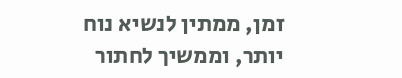זמן, ממתין לנשיא נוח יותר, וממשיך לחתור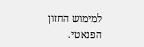למימוש החזון הפנאטי.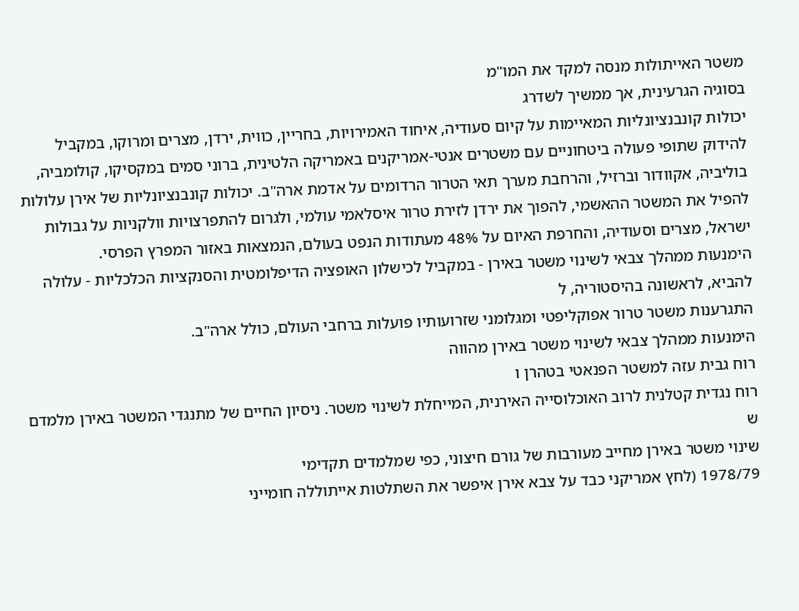משטר האייתולות מנסה למקד את המו"מ
בסוגיה הגרעינית, אך ממשיך לשדרג
יכולות קונבנציונליות המאיימות על קיום סעודיה, איחוד האמירויות, בחריין, כווית, ירדן, מצרים ומרוקו, במקביל להידוק שתופי פעולה ביטחוניים עם משטרים אנטי-אמריקנים באמריקה הלטינית, ברוני סמים במקסיקו, קולומביה, בוליביה, אקוודור וברזיל, והרחבת מערך תאי הטרור הרדומים על אדמת ארה"ב. יכולות קונבנציונליות של אירן עלולות להפיל את המשטר ההאשמי, להפוך את ירדן לזירת טרור איסלאמי עולמי, ולגרום להתפרצויות וולקניות על גבולות ישראל, מצרים וסעודיה, והחרפת האיום על 48% מעתודות הנפט בעולם, הנמצאות באזור המפרץ הפרסי.
הימנעות ממהלך צבאי לשינוי משטר באירן - במקביל לכישלון האופציה הדיפלומטית והסנקציות הכלכליות - עלולה להביא, לראשונה בהיסטוריה, ל
התגרענות משטר טרור אפוקליפטי ומגלומני שזרועותיו פועלות ברחבי העולם, כולל ארה"ב.
הימנעות ממהלך צבאי לשינוי משטר באירן מהווה
רוח גבית עזה למשטר הפנאטי בטהרן ו
רוח נגדית קטלנית לרוב האוכלוסייה האירנית, המייחלת לשינוי משטר. ניסיון החיים של מתנגדי המשטר באירן מלמדם ש
שינוי משטר באירן מחייב מעורבות של גורם חיצוני, כפי שמלמדים תקדימי
1978/79 (לחץ אמריקני כבד על צבא אירן איפשר את השתלטות אייתוללה חומייני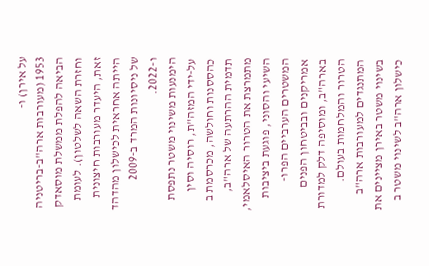על אירן) ו-
1953 (מעורבות ארה"ב-בריטניה הביאה להפלת ממשלת מוסאדק וחזרת השאה לשלטון). לעומת זאת, היעדר מעורבות חיצונית הייתה אחראית לכישלון מהדהד של ניסיונות המרד ב-2009 ו-2022.
הימנעות משינוי משטר נתפסת על-ידי המזה"ת, רוסיה וסין כהססנות וחולשה, מכרסמת ב
תדמית ההרתעה של ארה"ב, מתמרצת את הטרור האיסלאמי, השיעי והסוני, פוגעת ביציבות המשטרים הערביים הפרו-אמריקנים ובביטחון הפנים בארה"ב, ומוסיפה דלק למדורת הטרור והמלחמות בעולם. המתנגדים למעורבות ארה"ב בשינוי משטר באירן מציינים את כישלון ארה"ב לשינוי משטר ב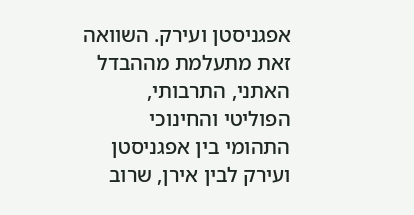אפגניסטן ועירק. השוואה זאת מתעלמת מההבדל האתני, התרבותי, הפוליטי והחינוכי התהומי בין אפגניסטן ועירק לבין אירן, שרוב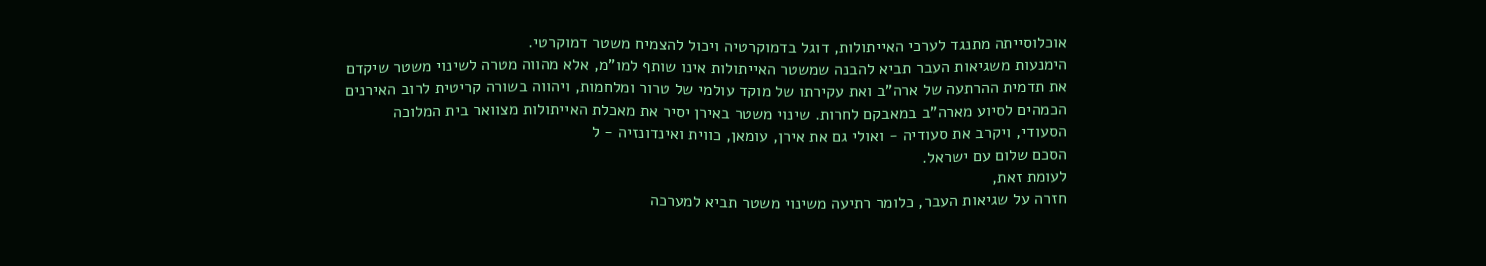אוכלוסייתה מתנגד לערכי האייתולות, דוגל בדמוקרטיה ויכול להצמיח משטר דמוקרטי.
הימנעות משגיאות העבר תביא להבנה שמשטר האייתולות אינו שותף למו"מ, אלא מהווה מטרה לשינוי משטר שיקדם את תדמית ההרתעה של ארה"ב ואת עקירתו של מוקד עולמי של טרור ומלחמות, ויהווה בשורה קריטית לרוב האירנים הכמהים לסיוע מארה"ב במאבקם לחרות. שינוי משטר באירן יסיר את מאכלת האייתולות מצוואר בית המלוכה הסעודי, ויקרב את סעודיה - ואולי גם את אירן, עומאן, כווית ואינדונזיה - ל
הסכם שלום עם ישראל.
לעומת זאת,
חזרה על שגיאות העבר, כלומר רתיעה משינוי משטר תביא למערכה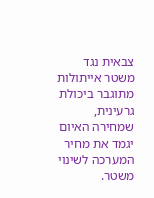צבאית נגד משטר אייתולות מתוגבר ביכולת גרעינית, שמחירה האיום
יגמד את מחיר המערכה לשינוי משטר.